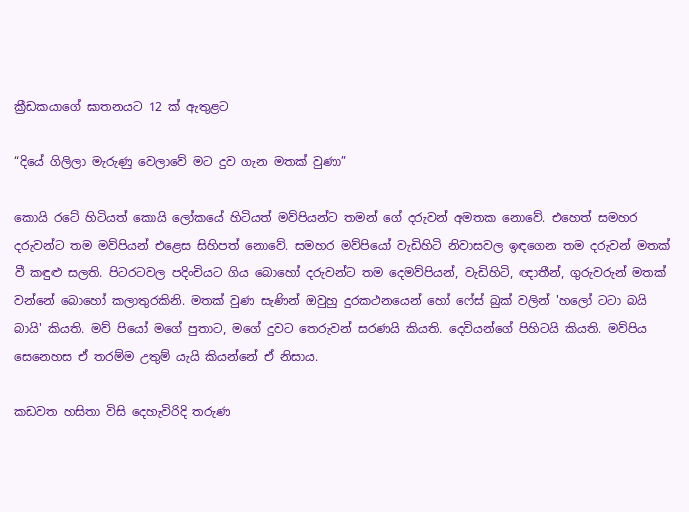ක්‍රීඩකයාගේ ඝාතනයට 12 ක් ඇතුළට

“දියේ ගිලිලා මැරුණු වෙලාවේ මට දුව ගැන මතක් වුණා”

කොයි රටේ හිටියත් කොයි ලෝකයේ හිටියත් මව්පියන්ට තමන් ගේ දරුවන් අමතක නොවේ. එහෙත් සමහර දරුවන්ට තම මව්පියන් එළෙස සිහිපත් නොවේ. සමහර මව්පියෝ වැඩිහිටි නිවාසවල ඉඳගෙන තම දරුවන් මතක් වී කඳුළු සලති. පිටරටවල පදිංචියට ගිය බොහෝ දරුවන්ට තම දෙමව්පියන්, වැඩිහිටි, ඥාතීන්, ගුරුවරුන් මතක් වන්නේ බොහෝ කලාතුරකිනි. මතක් වුණ සැණින් ඔවුහු දුරකථනයෙන් හෝ ෆේස් බුක් වලින් 'හලෝ ටටා බයි බායි' කියති. මව් පියෝ මගේ පුතාට, මගේ දුවට තෙරුවන් සරණයි කියති. දෙවියන්ගේ පිහිටයි කියති. මව්පිය සෙනෙහස ඒ තරම්ම උතුම් යැයි කියන්නේ ඒ නිසාය.

කඩවත හසිතා විසි දෙහැවිරිදි තරුණ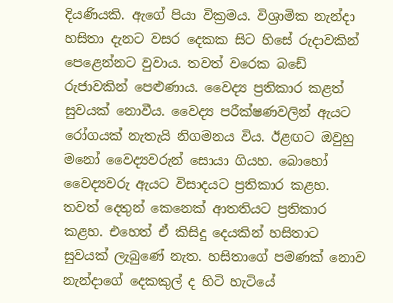දියණියකි. ඇගේ පියා වික්‍රමය. විශ්‍රාමික නැන්දා හසිතා දැනට වසර දෙකක සිට හිසේ රුදාවකින් පෙළෙන්නට වුවාය. තවත් වරෙක බඩේ රුජාවකින් පෙළුණාය. වෛද්‍ය ප්‍රතිකාර කළත් සුවයක් නොවීය. වෛද්‍ය පරීක්ෂණවලින් ඇයට රෝගයක් නැතැයි නිගමනය විය. ඊළඟට ඔවුහු මනෝ වෛද්‍යවරුන් සොයා ගියහ. බොහෝ වෛද්‍යවරු ඇයට විසාදයට ප්‍රතිකාර කළහ. තවත් දෙතුන් කෙනෙක් ආතතියට ප්‍රතිකාර කළහ. එහෙත් ඒ කිසිදු දෙයකින් හසිතාට සුවයක් ලැබුණේ නැත. හසිතාගේ පමණක් නොව නැන්දාගේ දෙකකුල් ද හිටි හැටියේ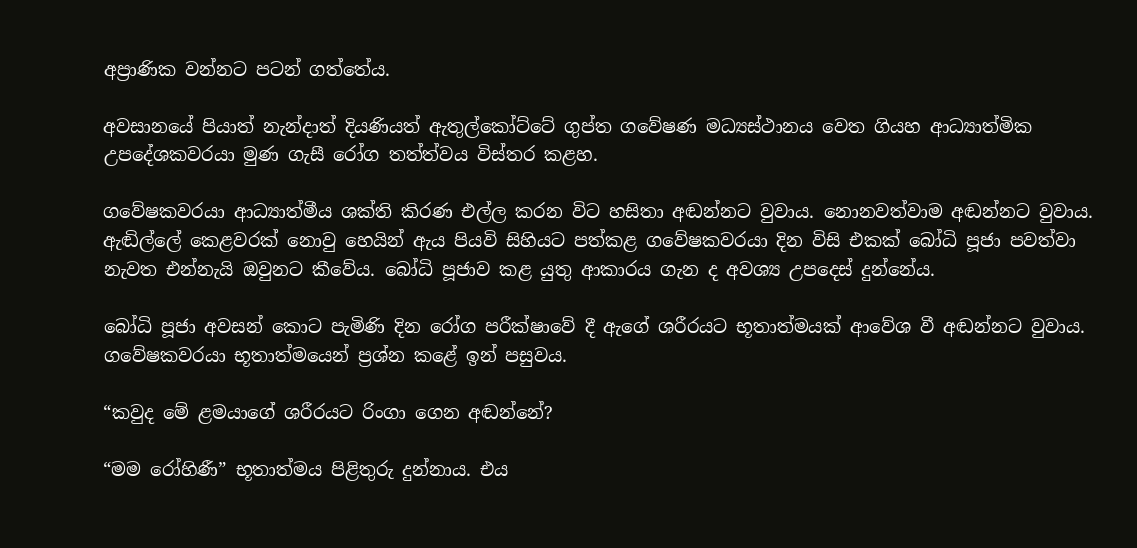අප්‍රාණික වන්නට පටන් ගත්තේය.

අවසානයේ පියාත් නැන්දාත් දියණියත් ඇතුල්කෝට්ටේ ගුප්ත ගවේෂණ මධ්‍යස්ථානය වෙත ගියහ ආධ්‍යාත්මික උපදේශකවරයා මුණ ගැසී රෝග තත්ත්වය විස්තර කළහ.

ගවේෂකවරයා ආධ්‍යාත්මීය ශක්ති කිරණ එල්ල කරන විට හසිතා අඬන්නට වුවාය. නොනවත්වාම අඬන්නට වුවාය. ඇඬිල්ලේ කෙළවරක් නොවු හෙයින් ඇය පියවි සිහියට පත්කළ ගවේෂකවරයා දින විසි එකක් බෝධි පූජා පවත්වා නැවත එන්නැයි ඔවුනට කීවේය. බෝධි පූජාව කළ යුතු ආකාරය ගැන ද අවශ්‍ය උපදෙස් දුන්නේය.

බෝධි පූජා අවසන් කොට පැමිණි දින රෝග පරීක්ෂාවේ දී ඇගේ ශරීරයට භූතාත්මයක් ආවේශ වී අඬන්නට වුවාය. ගවේෂකවරයා භූතාත්මයෙන් ප්‍රශ්න කළේ ඉන් පසුවය.

“කවුද මේ ළමයාගේ ශරීරයට රිංගා ගෙන අඬන්නේ?

“මම රෝහිණී” භූතාත්මය පිළිතුරු දුන්නාය. එය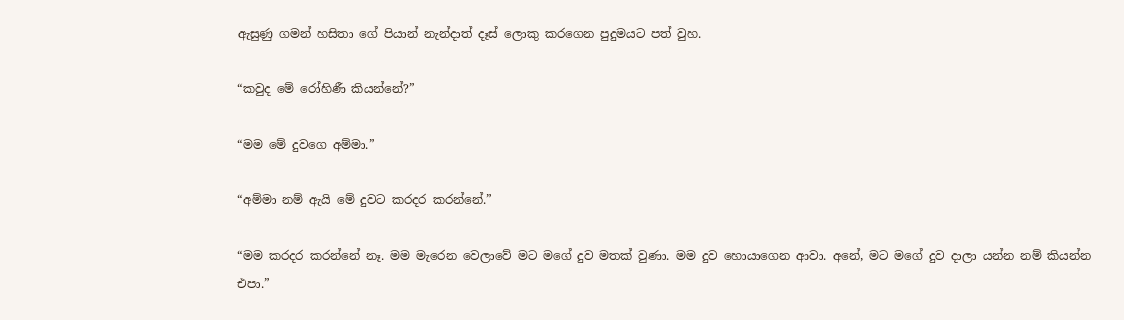ඇසුණු ගමන් හසිතා ගේ පියාන් නැන්දාත් දෑස් ලොකු කරගෙන පුදුමයට පත් වුහ.

“කවුද මේ රෝහිණී කියන්නේ?”

“මම මේ දුවගෙ අම්මා.”

“අම්මා නම් ඇයි මේ දුවට කරදර කරන්නේ.”

“මම කරදර කරන්නේ නෑ. මම මැරෙන වෙලාවේ මට මගේ දුව මතක් වුණා. මම දුව හොයාගෙන ආවා. අනේ, මට මගේ දුව දාලා යන්න නම් කියන්න එපා.”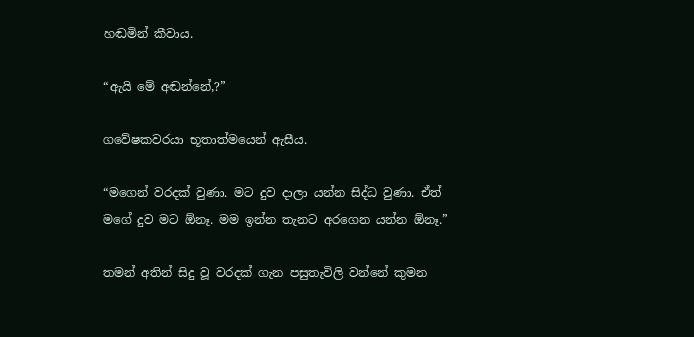හඬමින් කීවාය.

“ඇයි මේ අඬන්නේ,?”

ගවේෂකවරයා භූතාත්මයෙන් ඇසීය.

“මගෙන් වරදක් වුණා. මට දුව දාලා යන්න සිද්ධ වුණා. ඒත් මගේ දුව මට ඕනෑ. මම ඉන්න තැනට අරගෙන යන්න ඕනෑ.”

තමන් අතින් සිදු වූ වරදක් ගැන පසුතැවිලි වන්නේ කුමන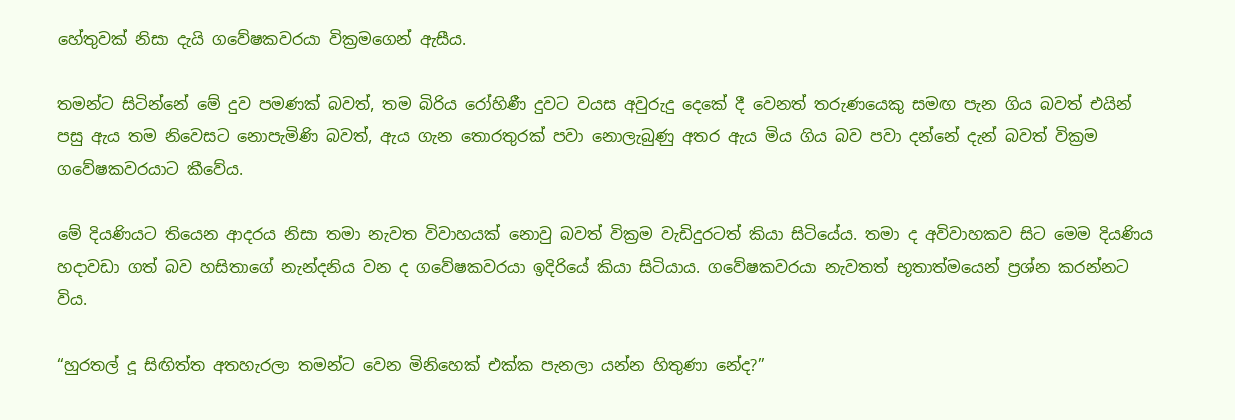හේතුවක් නිසා දැයි ගවේෂකවරයා වික්‍රමගෙන් ඇසීය.

තමන්ට සිටින්නේ මේ දුව පමණක් බවත්, තම බිරිය රෝහිණී දුවට වයස අවුරුදු දෙකේ දී වෙනත් තරුණයෙකු සමඟ පැන ගිය බවත් එයින් පසු ඇය තම නිවෙසට නොපැමිණි බවත්, ඇය ගැන තොරතුරක් පවා නොලැබුණු අතර ඇය මිය ගිය බව පවා දන්නේ දැන් බවත් වික්‍රම ගවේෂකවරයාට කීවේය.

මේ දියණියට තියෙන ආදරය නිසා තමා නැවත විවාහයක් නොවු බවත් වික්‍රම වැඩිදුරටත් කියා සිටියේය. තමා ද අවිවාහකව සිට මෙම දියණිය හදාවඩා ගත් බව හසිතාගේ නැන්දනිය වන ද ගවේෂකවරයා ඉදිරියේ කියා සිටියාය. ගවේෂකවරයා නැවතත් භූතාත්මයෙන් ප්‍රශ්න කරන්නට විය.

“හුරතල් දූ සිඟිත්ත අතහැරලා තමන්ට වෙන මිනිහෙක් එක්ක පැනලා යන්න හිතුණා නේද?”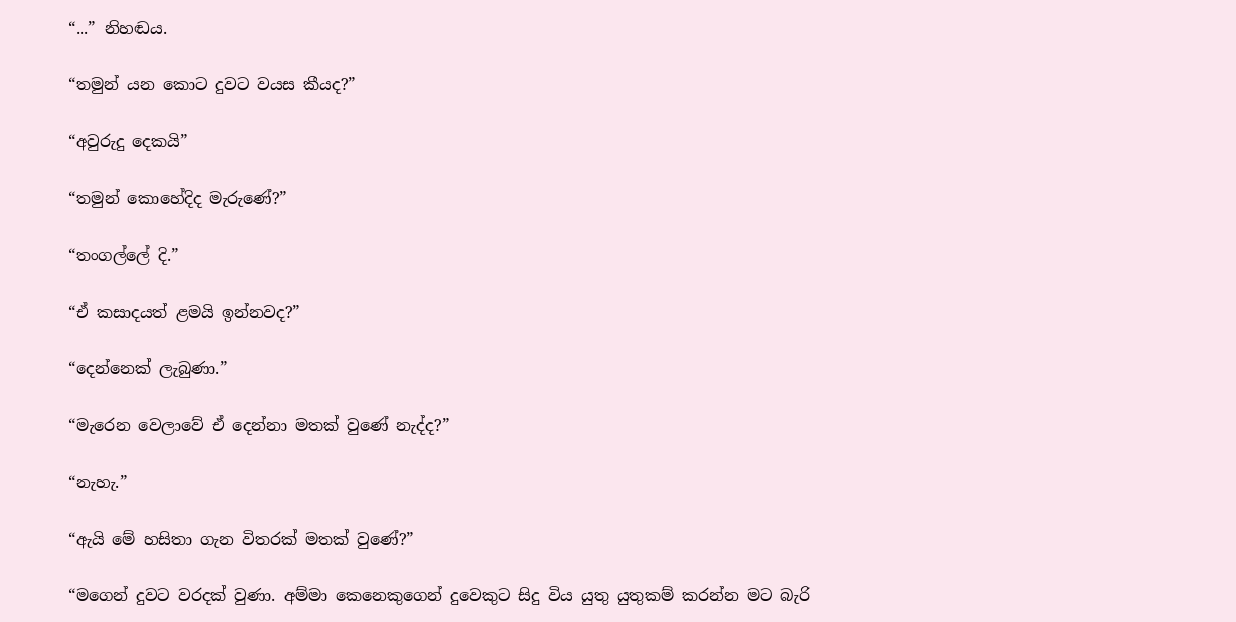“...” නිහඬය.

“තමුන් යන කොට දුවට වයස කීයද?”

“අවුරුදු දෙකයි”

“තමුන් කොහේදිද මැරුණේ?”

“තංගල්ලේ දි.”

“ඒ කසාදයත් ළමයි ඉන්නවද?”

“දෙන්නෙක් ලැබුණා.”

“මැරෙන වෙලාවේ ඒ දෙන්නා මතක් වුණේ නැද්ද?”

“නැහැ.”

“ඇයි මේ හසිතා ගැන විතරක් මතක් වුණේ?”

“මගෙන් දුවට වරදක් වුණා. අම්මා කෙනෙකුගෙන් දුවෙකුට සිදු විය යුතු යුතුකම් කරන්න මට බැරි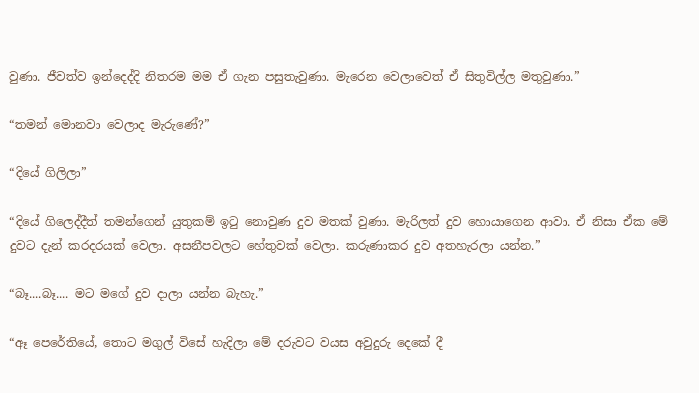වුණා. ජීවත්ව ඉන්දෙද්දි නිතරම මම ඒ ගැන පසුතැවුණා. මැරෙන වෙලාවෙත් ඒ සිතුවිල්ල මතුවුණා.”

“තමන් මොනවා වෙලාද මැරුණේ?”

“දියේ ගිලිලා”

“දියේ ගිලෙද්දීත් තමන්ගෙන් යුතුකම් ඉටු නොවුණ දුව මතක් වුණා. මැරිලත් දුව හොයාගෙන ආවා. ඒ නිසා ඒක මේ දුවට දැන් කරදරයක් වෙලා. අසනීපවලට හේතුවක් වෙලා. කරුණාකර දුව අතහැරලා යන්න.”

“බෑ....බෑ.... මට මගේ දුව දාලා යන්න බැහැ.”

“ඈ පෙරේතියේ, තොට මගුල් විසේ හැදිලා මේ දරුවට වයස අවුදුරු දෙකේ දී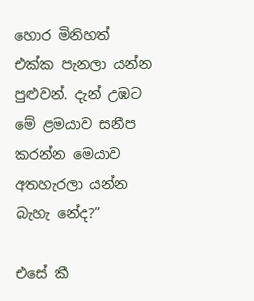හොර මිනිහත් එක්ක පැනලා යන්න පුළුවන්. දැන් උඹට මේ ළමයාව සනීප කරන්න මෙයාව අතහැරලා යන්න බැහැ නේද?”

එසේ කී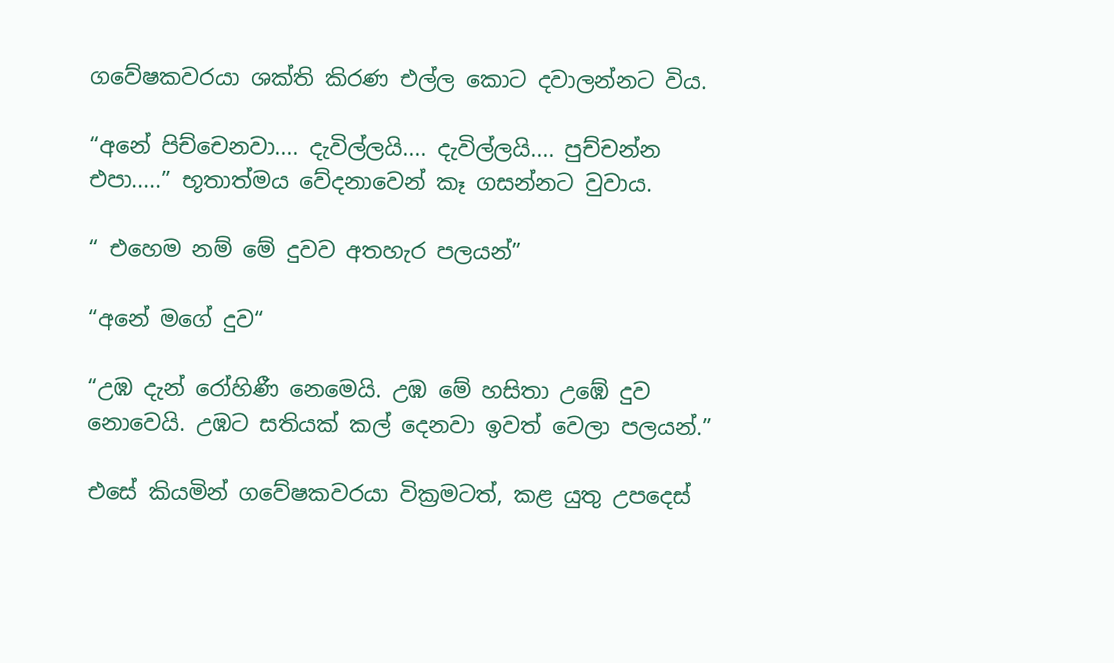ගවේෂකවරයා ශක්ති කිරණ එල්ල කොට දවාලන්නට විය.

“අනේ පිච්චෙනවා.... දැවිල්ලයි.... දැවිල්ලයි.... පුච්චන්න එපා.....” භූතාත්මය වේදනාවෙන් කෑ ගසන්නට වුවාය.

“ එහෙම නම් මේ දුවව අතහැර පලයන්”

“අනේ මගේ දුව“

“උඹ දැන් රෝහිණී නෙමෙයි. උඹ මේ හසිතා උඹේ දුව නොවෙයි. උඹට සතියක් කල් දෙනවා ඉවත් වෙලා පලයන්.”

එසේ කියමින් ගවේෂකවරයා වික්‍රමටත්, කළ යුතු උපදෙස්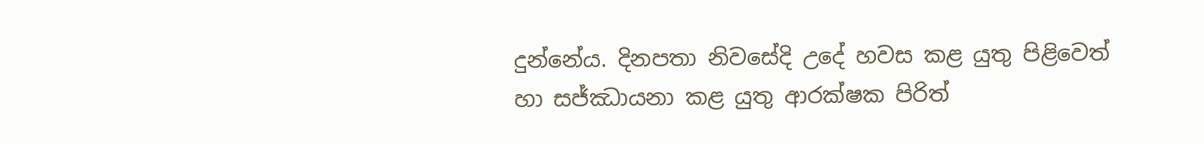දුන්නේය. දිනපතා නිවසේදි උදේ හවස කළ යුතු පිළිවෙත් හා සජ්ඣායනා කළ යුතු ආරක්ෂක පිරිත්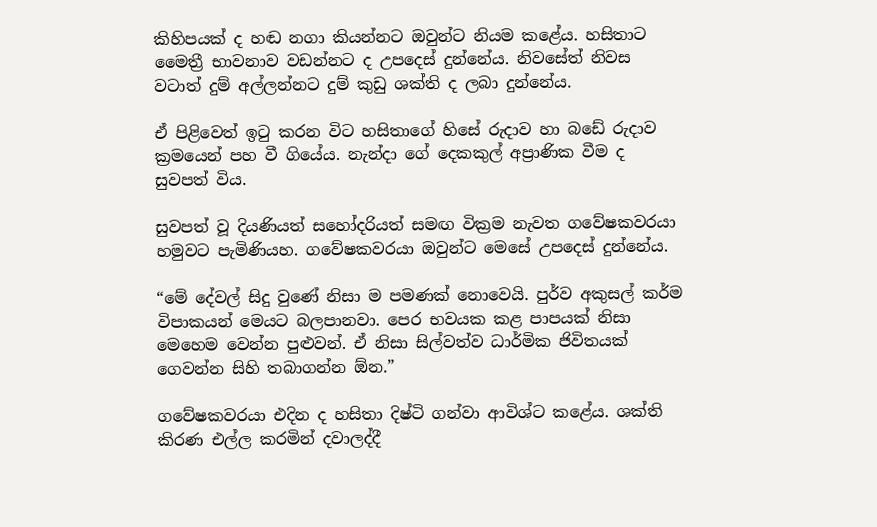කිහිපයක් ද හඬ නගා කියන්නට ඔවුන්ට නියම කළේය. හසිතාට මෛත්‍රී භාවනාව වඩන්නට ද උපදෙස් දුන්නේය. නිවසේත් නිවස වටාත් දුම් අල්ලන්නට දුම් කුඩු ශක්ති ද ලබා දුන්නේය.

ඒ පිළිවෙත් ඉටු කරන විට හසිතාගේ හිසේ රුදාව හා බඩේ රුදාව ක්‍රමයෙන් පහ වී ගියේය. නැන්දා ගේ දෙකකුල් අප්‍රාණික වීම ද සුවපත් විය.

සුවපත් වූ දියණියත් සහෝදරියත් සමඟ වික්‍රම නැවත ගවේෂකවරයා හමුවට පැමිණියහ. ගවේෂකවරයා ඔවුන්ට මෙසේ උපදෙස් දුන්නේය.

“මේ දේවල් සිදු වුණේ නිසා ම පමණක් නොවෙයි. පුර්ව අකුසල් කර්ම විපාකයන් මෙයට බලපානවා. පෙර භවයක කළ පාපයක් නිසා මෙහෙම වෙන්න පුළුවන්. ඒ නිසා සිල්වත්ව ධාර්මික ජිවිතයක් ගෙවන්න සිහි තබාගන්න ඕන.”

ගවේෂකවරයා එදින ද හසිතා දිෂ්ටි ගන්වා ආවිශ්ට කළේය. ශක්ති කිරණ එල්ල කරමින් දවාලද්දී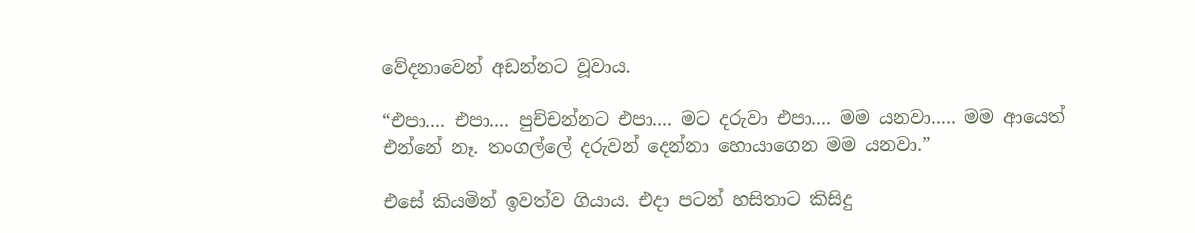වේදනාවෙන් අඩන්නට වූවාය.

“එපා.... එපා.... පුච්චන්නට එපා.... මට දරුවා එපා.... මම යනවා..... මම ආයෙත් එන්නේ නෑ. තංගල්ලේ දරුවන් දෙන්නා හොයාගෙන මම යනවා.”

එසේ කියමින් ඉවත්ව ගියාය. එදා පටන් හසිතාට කිසිදු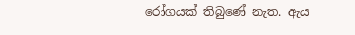රෝගයක් තිබුණේ නැත. ඇය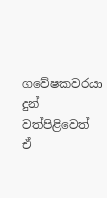ගවේෂකවරයා දුන් වත්පිළිවෙත් ඒ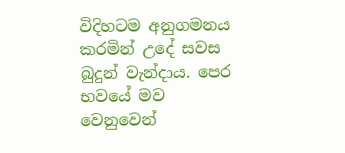විදිහටම අනුගමනය කරමින් උදේ සවස බුදුන් වැන්දාය. පෙර භවයේ මව වෙනුවෙන්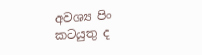අවශ්‍ය පිං කටයුතු ද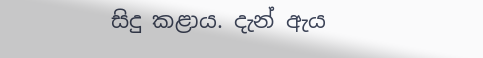සිදු කළාය. දැන් ඇය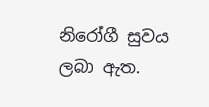නිරෝගී සුවය ලබා ඇත.